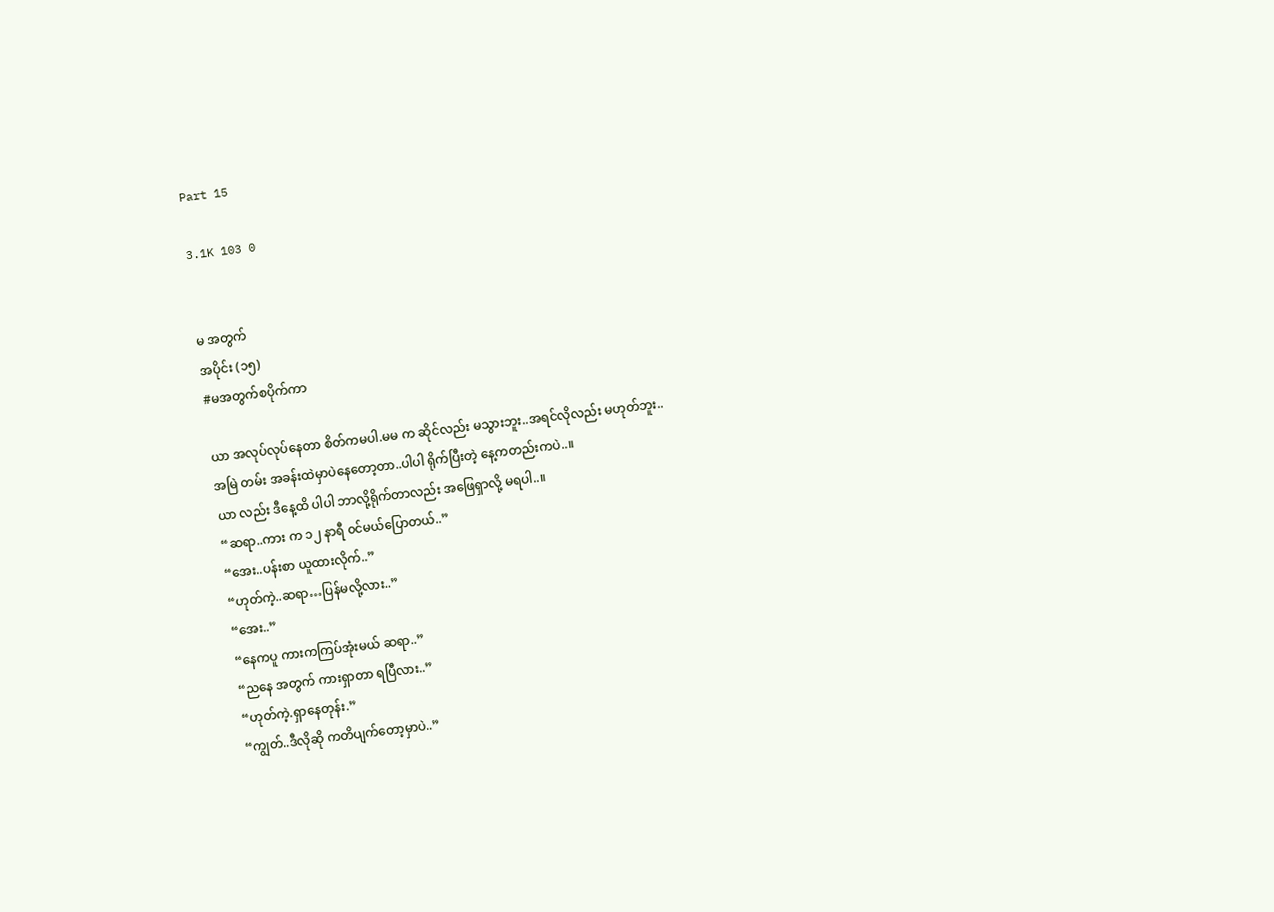Part 15

3.1K 103 0


မ အတွက်
အပိုင်း (၁၅)
#မအတွက်စပိုက်ကာ

ယာ အလုပ်လုပ်နေတာ စိတ်ကမပါ.မမ က ဆိုင်လည်း မသွားဘူး..အရင်လိုလည်း မဟုတ်ဘူး..
အမြဲ တမ်း အခန်းထဲမှာပဲနေတော့တာ..ပါပါ ရိုက်ပြီးတဲ့ နေ့ကတည်းကပဲ..။
ယာ လည်း ဒီနေ့ထိ ပါပါ ဘာလို့ရိုက်တာလည်း အဖြေရှာလို့ မရပါ..။
“ဆရာ..ကား က ၁၂ နာရီ ၀င်မယ်ပြောတယ်..”
“အေး..ပန်းစာ ယူထားလိုက်..”
“ဟုတ်ကဲ့..ဆရာ…ပြန်မလို့လား..”
“အေး..”
“နေကပူ ကားကကြပ်အုံးမယ် ဆရာ..”
“ညနေ အတွက် ကားရှာတာ ရပြီလား..”
“ဟုတ်ကဲ့.ရှာနေတုန်း.”
“ကျွတ်..ဒီလိုဆို ကတိပျက်တော့မှာပဲ..”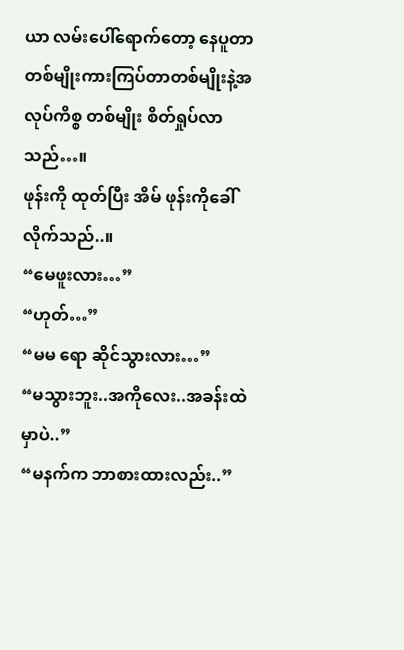ယာ လမ်းပေါ်ရောက်တော့ နေပူတာတစ်မျိုးကားကြပ်တာတစ်မျိုးနဲ့အလုပ်ကိစ္စ တစ်မျိုး စိတ်ရှုပ်လာသည်…။
ဖုန်းကို ထုတ်ပြီး အိမ် ဖုန်းကိုခေါ်လိုက်သည်..။
“မေဖူးလား…”
“ဟုတ်…”
“မမ ရော ဆိုင်သွားလား…”
“မသွားဘူး..အကိုလေး..အခန်းထဲမှာပဲ..”
“မနက်က ဘာစားထားလည်း..”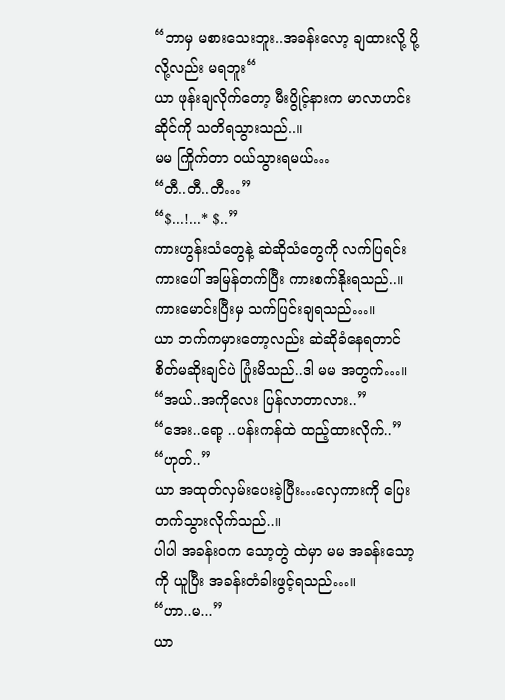“ဘာမှ မစားသေးဘူး..အခန်းလော့ ချထားလို့ ပို့လို့လည်း မရဘူး“
ယာ ဖုန်းချလိုက်တော့ မီးပွိုင့်နားက မာလာဟင်းဆိုင်ကို သတိရသွားသည်..။
မမ ကြိုက်တာ ၀ယ်သွားရမယ်…
“တီ..တီ..တီ…”
“$...!...* $..”
ကားဟွန်းသံတွေနဲ့ ဆဲဆိုသံတွေကို လက်ပြရင်း ကားပေါ် အမြန်တက်ပြီး ကားစက်နိုးရသည်..။
ကားမောင်းပြီးမှ သက်ပြင်းချရသည်…။
ယာ ဘက်ကမှားတော့လည်း ဆဲဆိုခံနေရတာင် စိတ်မဆိုးချင်ပဲ ပြုံးမိသည်..ဒါ မမ အတွက်…။
“အယ်..အကိုလေး ပြန်လာတာလား..”
“အေး..ရော့ ..ပန်းကန်ထဲ ထည့်ထားလိုက်..”
“ဟုတ်..”
ယာ အထုတ်လှမ်းပေးခဲ့ပြီး…လှေကားကို ပြေးတက်သွားလိုက်သည်..။
ပါပါ အခန်း၀က သော့တွဲ ထဲမှာ မမ အခန်းသော့ကို ယူပြီး အခန်းတံခါးဖွင့်ရသည်…။
“ဟာ..မ...”
ယာ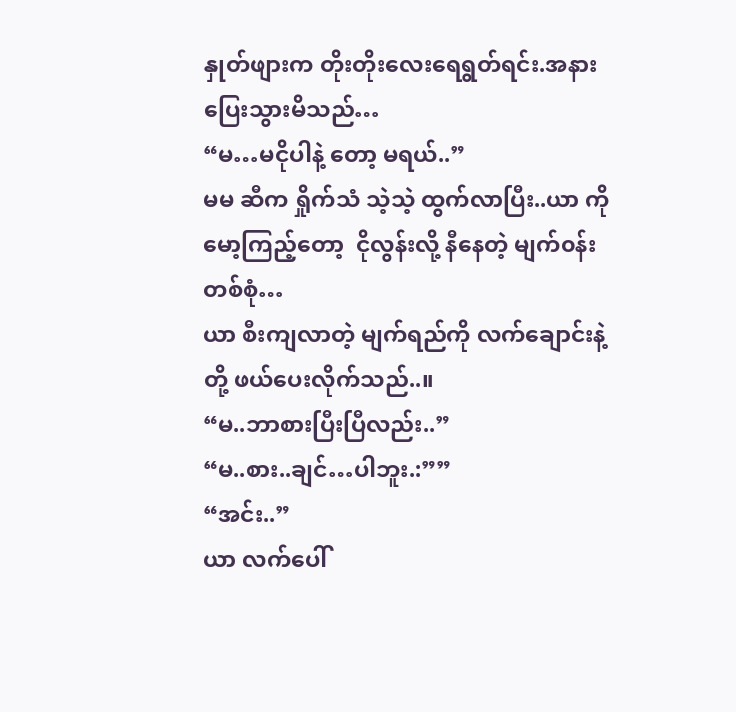နှုတ်ဖျားက တိုးတိုးလေးရေရွတ်ရင်း.အနားပြေးသွားမိသည်…
“မ…မငိုပါနဲ့ တော့ မရယ်..”
မမ ဆီက ရှိုက်သံ သဲ့သဲ့ ထွက်လာပြီး..ယာ ကို မော့ကြည့်တော့  ငိုလွန်းလို့ နီနေတဲ့ မျက်၀န်းတစ်စုံ…
ယာ စီးကျလာတဲ့ မျက်ရည်ကို လက်ချောင်းနဲ့ တို့ ဖယ်ပေးလိုက်သည်..။
“မ..ဘာစားပြီးပြီလည်း..”
“မ..စား..ချင်…ပါဘူး.:””
“အင်း..”
ယာ လက်ပေါ်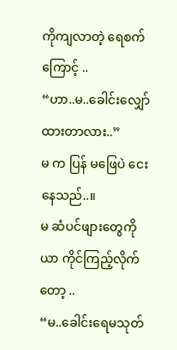ကိုကျလာတဲ့ ရေစက်ကြောင့် ..
“ဟာ..မ..ခေါင်းလျှော်ထားတာလား..”
မ က ပြန် မဖြေပဲ ငေးနေသည်..။
မ ဆံပင်ဖျားတွေကို ယာ ကိုင်ကြည့်လိုက်တော့ ..
“မ..ခေါင်းရေမသုတ်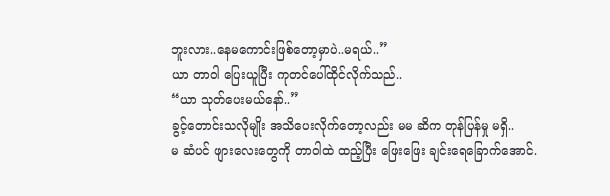ဘူးလား..နေမကောင်းဖြစ်တော့မှာပဲ..မရယ်..”
ယာ တာဝါ ပြေးယူပြီး ကုတင်ပေါ်ထိုင်လိုက်သည်..
“ယာ သုတ်ပေးမယ်နော်..”
ခွင့်တောင်းသလိုမျိုး အသိပေးလိုက်တော့လည်း မမ ဆိက တုန်ပြန်မှု မရှိ..
မ ဆံပင် ဖျားလေးတွေကို တာဝါထဲ ထည့်ပြီး ဖြေးဖြေး ချင်းရေခြောက်အောင်.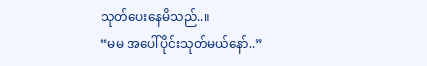သုတ်ပေးနေမိသည်..။
“မမ အပေါ်ပိုင်းသုတ်မယ်နော်..”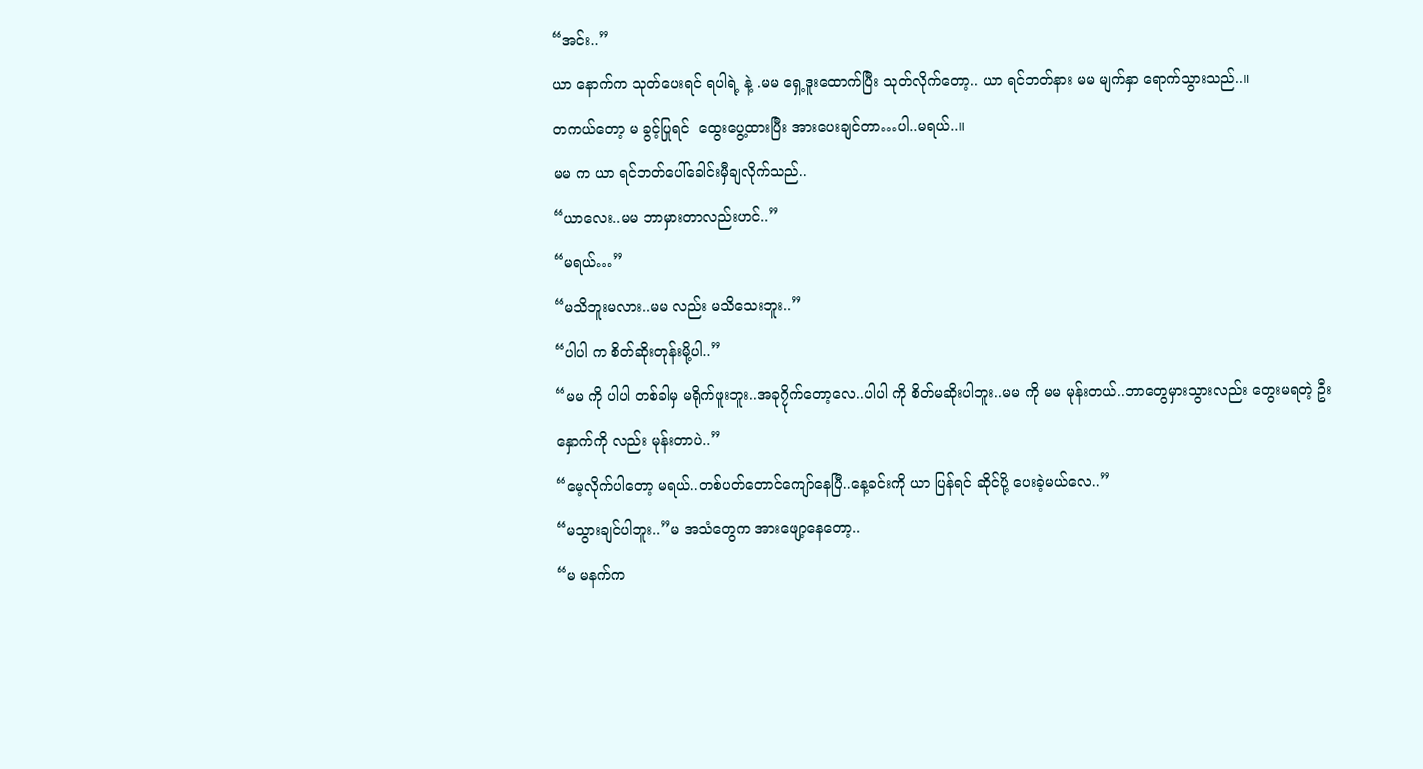“အင်း..”
ယာ နောက်က သုတ်ပေးရင် ရပါရဲ့ နဲ့ .မမ ရှေ့ဒူးထောက်ပြီး သုတ်လိုက်တော့.. ယာ ရင်ဘတ်နား မမ မျက်နှာ ရောက်သွားသည်..။
တကယ်တော့ မ ခွင့်ပြုရင်  ထွေးပွေ့ထားပြီး အားပေးချင်တာ…ပါ..မရယ်..။
မမ က ယာ ရင်ဘတ်ပေါ်ခေါင်းမှီချလိုက်သည်..
“ယာလေး..မမ ဘာမှားတာလည်းဟင်..”
“မရယ်…”
“မသိဘူးမလား..မမ လည်း မသိသေးဘူး..”
“ပါပါ က စိတ်ဆိုးတုန်းမို့ပါ..”
“မမ ကို ပါပါ တစ်ခါမှ မရိုက်ဖူးဘူး..အခု၇ိုက်တော့လေ..ပါပါ ကို စိတ်မဆိုးပါဘူး..မမ ကို မမ မုန်းတယ်..ဘာတွေမှားသွားလည်း တွေးမရတဲ့ ဦးနှောက်ကို လည်း မုန်းတာပဲ..”
“မေ့လိုက်ပါတော့ မရယ်..တစ်ပတ်တောင်ကျော်နေပြီ..နေ့ခင်းကို ယာ ပြန်ရင် ဆိုင်ပို့ ပေးခဲ့မယ်လေ..”
“မသွားချင်ပါဘူး..”မ အသံတွေက အားဖျော့နေတော့..
“မ မနက်က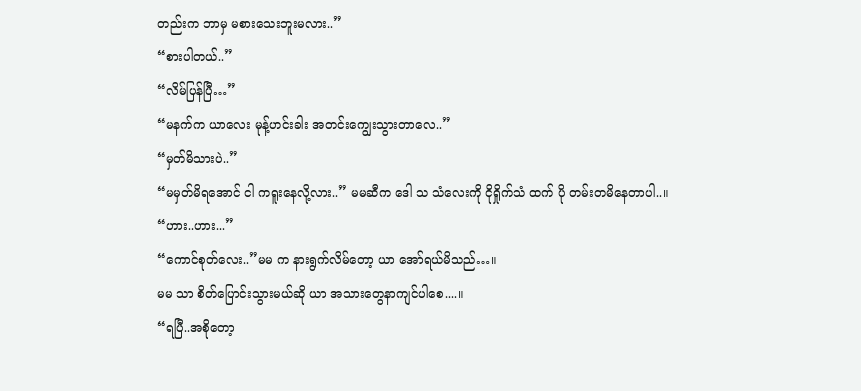တည်းက ဘာမှ မစားသေးဘူးမလား..”
“စားပါတယ်..”
“လိမ်ပြန်ပြီ…”
“မနက်က ယာလေး မုန့်ဟင်းခါး အတင်းကျွေးသွားတာလေ..”
“မှတ်မိသားပဲ..”
“မမှတ်မိရအောင် ငါ ကရူးနေလို့လား..” မမဆီက ဒေါ သ သံလေးကို ငိုရှိုက်သံ ထက် ပို တမ်းတမိနေတာပါ..။
“ဟား..ဟား...”
“ကောင်စုတ်လေး..”မမ က နားရွက်လိမ်တော့ ယာ အော်ရယ်မိသည်…။
မမ သာ စိတ်ပြောင်းသွားမယ်ဆို ယာ အသားတွေနာကျင်ပါစေ....။
“ရပြီ..အစိုတော့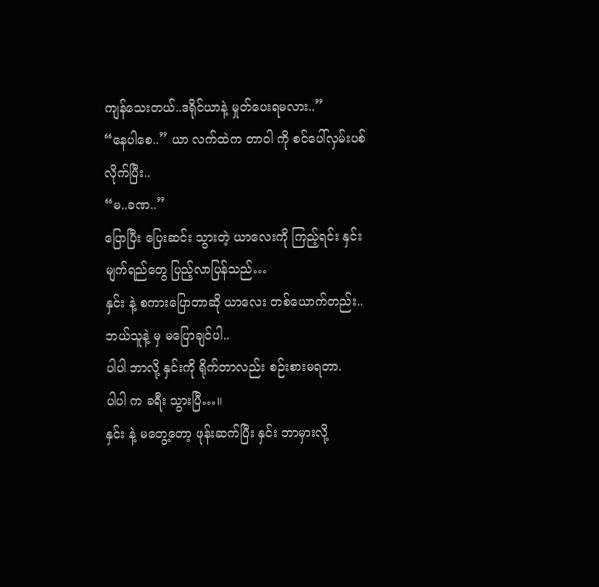ကျန်သေးတယ်..ဒရိုင်ယာနဲ့ မှုတ်ပေးရမလား..”
“နေပါစေ..” ယာ လက်ထဲက တာဝါ ကို စင်ပေါ်လှမ်းပစ်လိုက်ပြီး..
“မ..ခဏ..”
ပြောပြီး ပြေးဆင်း သွားတဲ့ ယာလေးကို ကြည့်ရင်း နှင်း မျက်ရည်တွေ ပြည့်လာပြန်သည်…
နှင်း နဲ့ စကားပြောတာဆို ယာလေး တစ်ယောက်တည်း..
ဘယ်သူနဲ့ မှ မပြောချင်ပါ..
ပါပါ ဘာလို့ နှင်းကို ရိုက်တာလည်း စဉ်းစားမရတာ.
ပါပါ က ခရီး သွားပြီ…။
နှင်း နဲ့ မတွေ့တော့ ဖုန်းဆက်ပြီး နှင်း ဘာမှားလို့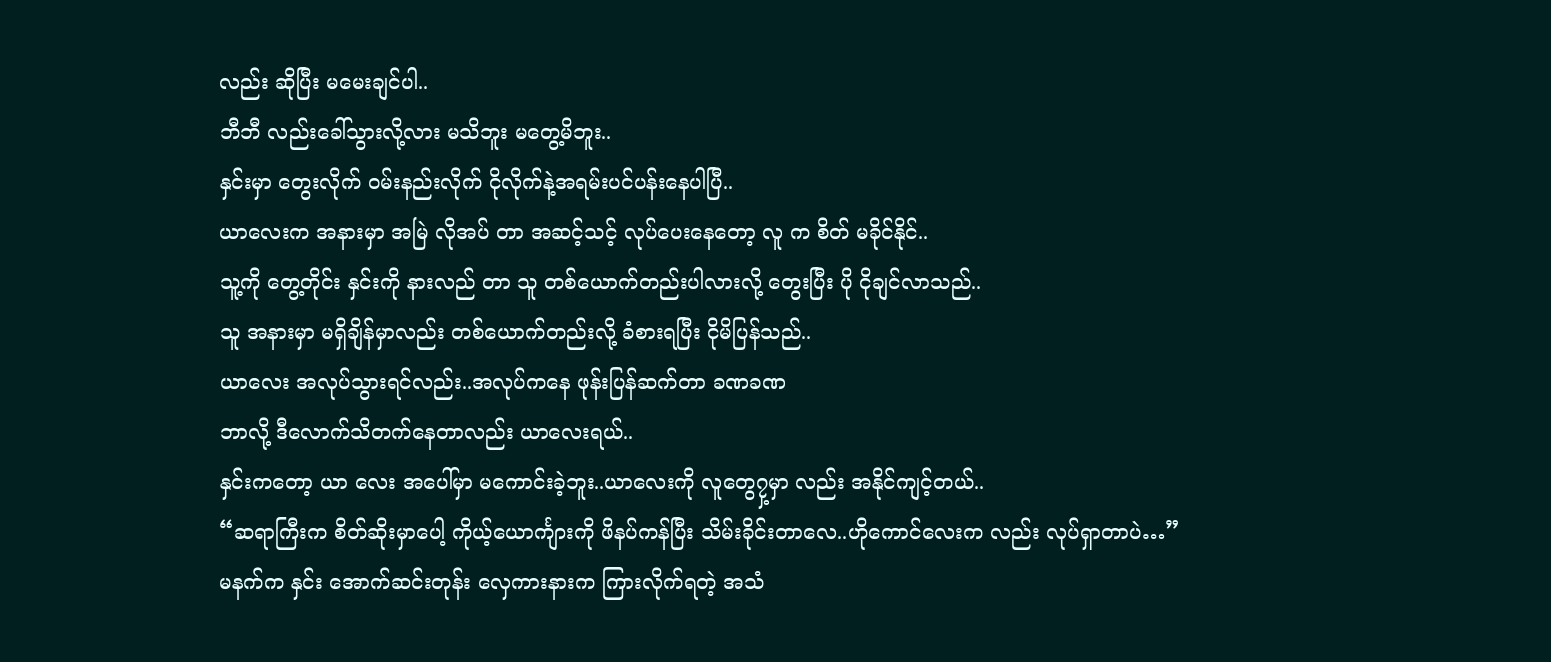လည်း ဆိုပြီး မမေးချင်ပါ..
ဘီဘီ လည်းခေါ်သွားလို့လား မသိဘူး မတွေ့မိဘူး..
နှင်းမှာ တွေးလိုက် ၀မ်းနည်းလိုက် ငိုလိုက်နဲ့အရမ်းပင်ပန်းနေပါပြီ..
ယာလေးက အနားမှာ အမြဲ လိုအပ် တာ အဆင့်သင့် လုပ်ပေးနေတော့ လူ က စိတ် မခိုင်နိုင်..
သူ့ကို တွေ့တိုင်း နှင်းကို နားလည် တာ သူ တစ်ယောက်တည်းပါလားလို့ တွေးပြီး ပို ငိုချင်လာသည်..
သူ အနားမှာ မရှိချိန်မှာလည်း တစ်ယောက်တည်းလို့ ခံစားရပြီး ငိုမိပြန်သည်..
ယာလေး အလုပ်သွားရင်လည်း..အလုပ်ကနေ ဖုန်းပြန်ဆက်တာ ခဏခဏ
ဘာလို့ ဒီလောက်သိတက်နေတာလည်း ယာလေးရယ်..
နှင်းကတော့ ယာ လေး အပေါ်မှာ မကောင်းခဲ့ဘူး..ယာလေးကို လူတွေ၇ှ့မှာ လည်း အနိုင်ကျင့်တယ်..
“ဆရာကြီးက စိတ်ဆိုးမှာပေါ့ ကိုယ့်ယောင်္ကျားကို ဖိနပ်ကန်ပြီး သိမ်းခိုင်းတာလေ..ဟိုကောင်လေးက လည်း လုပ်ရှာတာပဲ…”
မနက်က နှင်း အောက်ဆင်းတုန်း လှေကားနားက ကြားလိုက်ရတဲ့ အသံ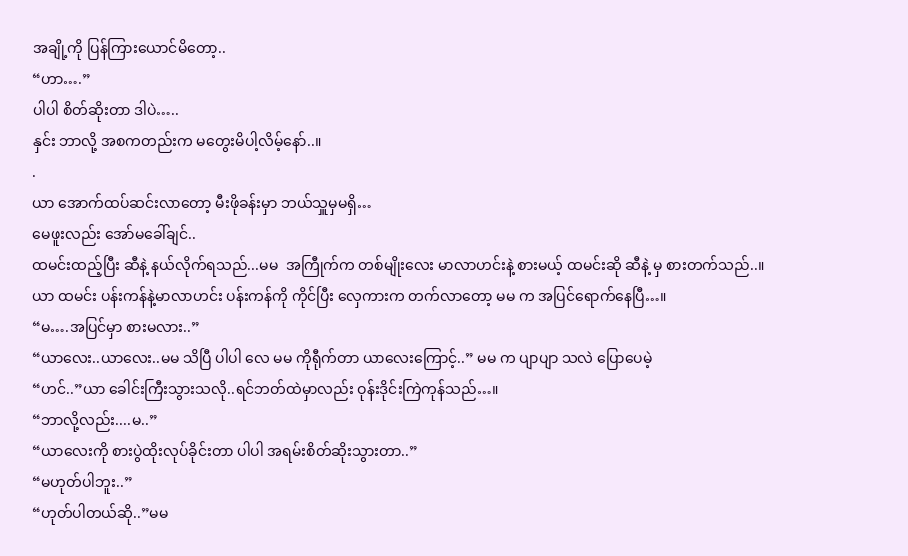အချို့ကို ပြန်ကြားယောင်မိတော့..
“ဟာ….”
ပါပါ စိတ်ဆိုးတာ ဒါပဲ…..
နှင်း ဘာလို့ အစကတည်းက မတွေးမိပါ့လိမ့်နော်..။
.
ယာ အောက်ထပ်ဆင်းလာတော့ မီးဖိုခန်းမှာ ဘယ်သှူမှမရှိ…
မေဖူးလည်း အော်မခေါ်ချင်..
ထမင်းထည့်ပြီး ဆီနဲ့ နယ်လိုက်ရသည်...မမ  အကြီုက်က တစ်မျိုးလေး မာလာဟင်းနဲ့ စားမယ့် ထမင်းဆို ဆီနဲ့ မှ စားတက်သည်..။
ယာ ထမင်း ပန်းကန်နဲ့မာလာဟင်း ပန်းကန်ကို ကိုင်ပြီး လှေကားက တက်လာတော့ မမ က အပြင်ရောက်နေပြီ…။
“မ….အပြင်မှာ စားမလား..”
“ယာလေး..ယာလေး..မမ သိပြီ ပါပါ လေ မမ ကိုရီုက်တာ ယာလေးကြောင့်..” မမ က ပျာပျာ သလဲ ပြောပေမဲ့
“ဟင်..”ယာ ခေါင်းကြီးသွားသလို..ရင်ဘတ်ထဲမှာလည်း ဝုန်းဒိုင်းကြဲကုန်သည်…။
“ဘာလို့လည်း....မ..”
“ယာလေးကို စားပွဲထိုးလုပ်ခိုင်းတာ ပါပါ အရမ်းစိတ်ဆိုးသွားတာ..”
“မဟုတ်ပါဘူး..”
“ဟုတ်ပါတယ်ဆို..”မမ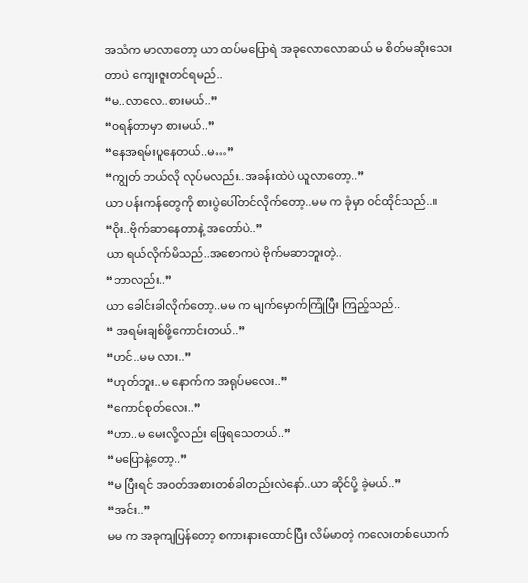အသံက မာလာတော့ ယာ ထပ်မပြောရဲ အခုလောလောဆယ် မ စိတ်မဆိုးသေးတာပဲ ကျေးဇူးတင်ရမည်..
“မ..လာလေ..စားမယ်..”
“၀ရန်တာမှာ စားမယ်..”
“နေအရမ်းပူနေတယ်..မ…”
“ကျွတ် ဘယ်လို လုပ်မလည်း..အခန်းထဲပဲ ယူလာတော့..”
ယာ ပန်းကန်တွေကို စားပွဲပေါ်တင်လိုက်တော့..မမ က ခုံမှာ ၀င်ထိုင်သည်..။
“ဝိုး..ဗိုက်ဆာနေတာနဲ့ အတော်ပဲ..”
ယာ ရယ်လိုက်မိသည်..အစောကပဲ ဗိုက်မဆာဘူးတဲ့..
“ဘာလည်း..”
ယာ ခေါင်းခါလိုက်တော့..မမ က မျက်မှောက်ကြုံပြီး ကြည့်သည်..
“ အရမ်းချစ်ဖို့ကောင်းတယ်..”
“ဟင်..မမ လား..”
“ဟုတ်ဘူး..မ နောက်က အရုပ်မလေး..”
“ကောင်စုတ်လေး..”
“ဟာ..မ မေးလို့လည်း ဖြေရသေတယ်..”
“မပြောနဲ့တော့..”
“မ ပြီးရင် အ၀တ်အစားတစ်ခါတည်းလဲနော်..ယာ ဆိုင်ပို့ ခဲ့မယ်..”
“အင်း..”
မမ က အခုကျပြန်တော့ စကားနားထောင်ပြီး လိမ်မာတဲ့ ကလေးတစ်ယောက်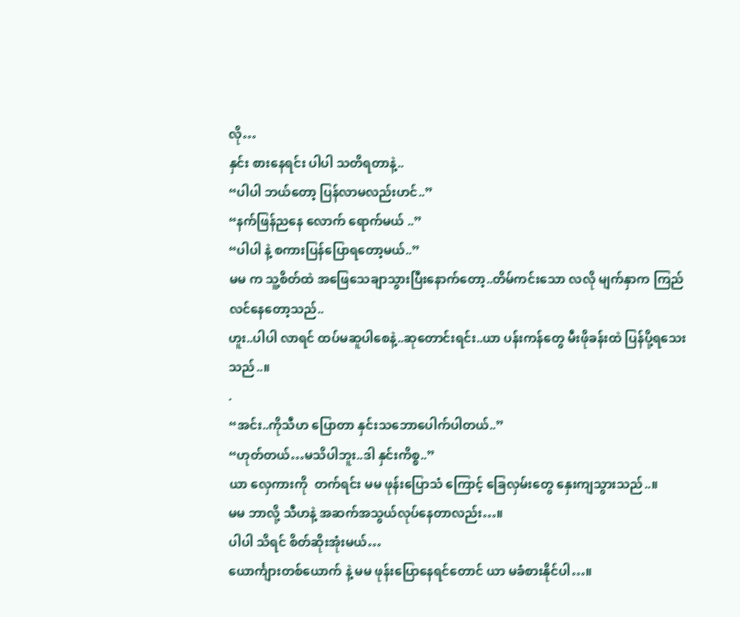လို…
နှင်း စားနေရင်း ပါပါ သတိရတာနဲ့..
“ပါပါ ဘယ်တော့ ပြန်လာမလည်းဟင်..”
“နက်ဖြန်ညနေ လောက် ရောက်မယ် ..”
“ပါပါ နဲ့ စကားပြန်ပြောရတော့မယ်..”
မမ က သူ့စိတ်ထဲ အဖြေသေချာသွားပြီးနောက်တော့..တိမ်ကင်းသော လလို မျက်နှာက ကြည်လင်နေတော့သည်..
ဟူး..ပါပါ လာရင် ထပ်မဆူပါစေနဲ့..ဆုတောင်းရင်း..ယာ ပန်းကန်တွေ မီးဖိုခန်းထဲ ပြန်ပို့ရသေးသည်..။
.
“အင်း..ကိုသီဟ ပြောတာ နှင်းသဘောပေါက်ပါတယ်..”
“ဟုတ်တယ်…မသိပါဘူး..ဒါ နှင်းကိစ္စ..”
ယာ လှေကားကို  တက်ရင်း မမ ဖုန်းပြောသံ ကြောင့် ခြေလှမ်းတွေ နှေးကျသွားသည်..။
မမ ဘာလို့ သီဟနဲ့ အဆက်အသွယ်လုပ်နေတာလည်း…။
ပါပါ သိရင် စိတ်ဆိုးအုံးမယ်…
ယောင်္ကျားတစ်ယောက် နဲ့ မမ ဖုန်းပြောနေရင်တောင် ယာ မခံစားနိုင်ပါ…။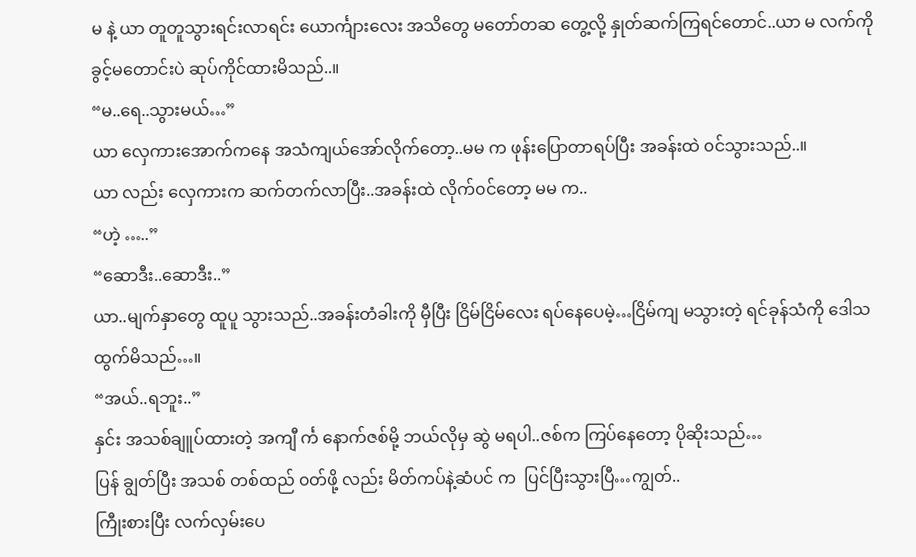မ နဲ့ ယာ တူတူသွားရင်းလာရင်း ယောင်္ကျားလေး အသိတွေ မတော်တဆ တွေ့လို့ နှုတ်ဆက်ကြရင်တောင်..ယာ မ လက်ကို ခွင့်မတောင်းပဲ ဆုပ်ကိုင်ထားမိသည်..။
“မ..ရေ..သွားမယ်…”
ယာ လှေကားအောက်ကနေ အသံကျယ်အော်လိုက်တော့..မမ က ဖုန်းပြောတာရပ်ပြီး အခန်းထဲ ၀င်သွားသည်..။
ယာ လည်း လှေကားက ဆက်တက်လာပြီး..အခန်းထဲ လိုက်၀င်တော့ မမ က..
“ဟဲ့ …..”
“ဆောဒီး..ဆောဒီး..”
ယာ..မျက်နှာတွေ ထူပူ သွားသည်..အခန်းတံခါးကို မှီပြီး ငြိမ်ငြိမ်လေး ရပ်နေပေမဲ့…ငြိမ်ကျ မသွားတဲ့ ရင်ခုန်သံကို ဒေါသထွက်မိသည်…။
“အယ်..ရဘူး..”
နှင်း အသစ်ချူပ်ထားတဲ့ အကျီ င်္က နောက်ဇစ်မို့ ဘယ်လိုမှ ဆွဲ မရပါ..ဇစ်က ကြပ်နေတော့ ပိုဆိုးသည်…
ပြန် ချွတ်ပြီး အသစ် တစ်ထည် ၀တ်ဖို့ လည်း မိတ်ကပ်နဲ့ဆံပင် က  ပြင်ပြီးသွားပြီ…ကျွတ်..
ကြီုးစားပြီး လက်လှမ်းပေ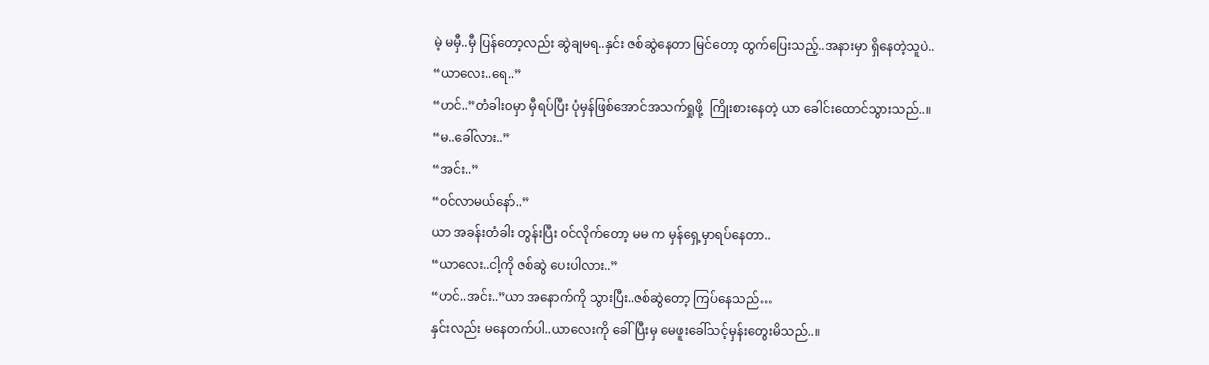မဲ့ မမှီ..မှီ ပြန်တော့လည်း ဆွဲချမရ..နှင်း ဇစ်ဆွဲနေတာ မြင်တော့ ထွက်ပြေးသည့်..အနားမှာ ရှိနေတဲ့သူပဲ..
“ယာလေး..ရေ..”
“ဟင်..”တံခါး၀မှာ မှီရပ်ပြီး ပုံမှန်ဖြစ်အောင်အသက်ရှုဖို့  ကြိုးစားနေတဲ့ ယာ ခေါင်းထောင်သွားသည်..။
“မ..ခေါ်လား..”
“အင်း..”
“၀င်လာမယ်နော်..”
ယာ အခန်းတံခါး တွန်းပြီး ၀င်လိုက်တော့ မမ က မှန်ရှေ့မှာရပ်နေတာ..
“ယာလေး..ငါ့ကို ဇစ်ဆွဲ ပေးပါလား..”
“ဟင်..အင်း..”ယာ အနောက်ကို သွားပြီး..ဇစ်ဆွဲတော့ ကြပ်နေသည်…
နှင်းလည်း မနေတက်ပါ..ယာလေးကို ခေါ်ပြီးမှ မေဖူးခေါ်သင့်မှန်းတွေးမိသည်..။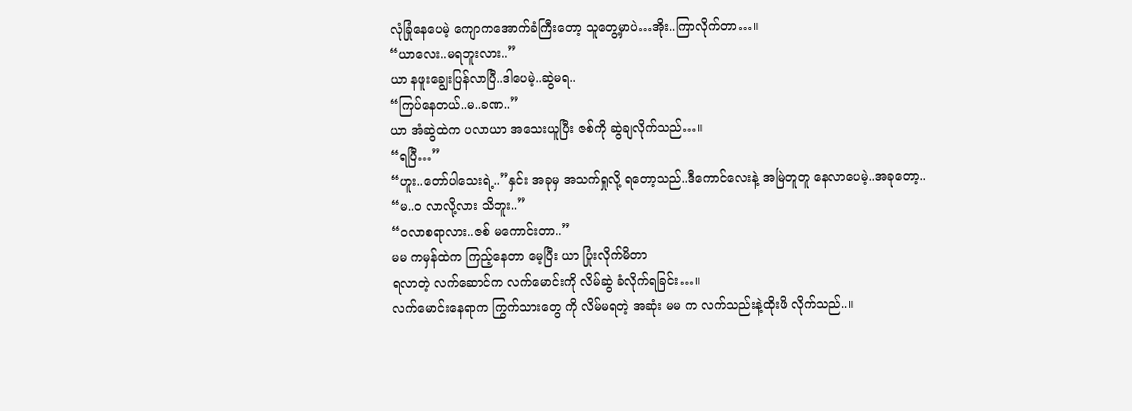လုံခြုံနေပေမဲ့ ကျောကအောက်ခံကြီးတော့ သူတွေ့မှာပဲ…အိုး..ကြာလိုက်တာ…။
“ယာလေး..မရဘူးလား..”
ယာ နဖူးချွေးပြန်လာပြီ..ဒါပေမဲ့..ဆွဲမရ..
“ကြပ်နေတယ်..မ..ခဏ..”
ယာ အံဆွဲထဲက ပလာယာ အသေးယူပြီး ဇစ်ကို ဆွဲချလိုက်သည်…။
“ရပြီ…”
“ဟူး..တော်ပါသေးရဲ့..”နှင်း အခုမှ အသက်ရှုလို့ ရတော့သည်..ဒီကောင်လေးနဲ့ အမြဲတူတူ နေလာပေမဲ့..အခုတော့..
“မ..၀ လာလို့လား သိဘူး..”
“၀လာစရာလား..ဇစ် မကောင်းတာ..”
မမ ကမှန်ထဲက ကြည့်နေတာ မေ့ပြီး ယာ ပြုံးလိုက်မိတာ
ရလာတဲ့ လက်ဆောင်က လက်မောင်းကို လိမ်ဆွဲ ခံလိုက်ရခြင်း…။
လက်မောင်းနေရာက ကြွက်သားတွေ ကို လိမ်မရတဲ့ အဆုံး မမ က လက်သည်းနဲ့ထိုးဖိ လိုက်သည်..။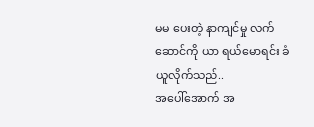မမ ပေးတဲ့ နာကျင်မှု လက်ဆောင်ကို ယာ ရယ်မောရင်း ခံယူလိုက်သည်..
အပေါ်အောက် အ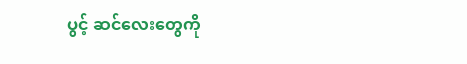ပွင့် ဆင်လေးတွေကို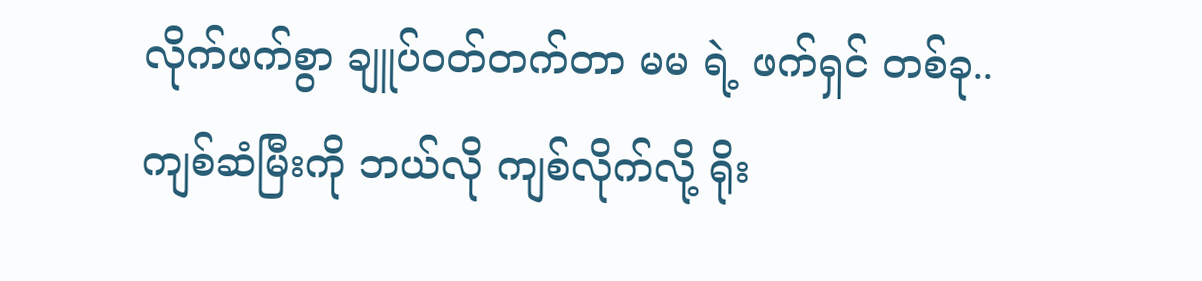လိုက်ဖက်စွာ ချူပ်၀တ်တက်တာ မမ ရဲ့ ဖက်ရှင် တစ်ခု..
ကျစ်ဆံမြီးကို ဘယ်လို ကျစ်လိုက်လို့ ရိုး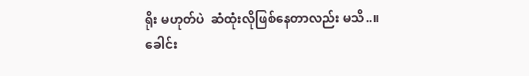ရိုး မဟုတ်ပဲ  ဆံထုံးလိုဖြစ်နေတာလည်း မသိ..။
ခေါင်း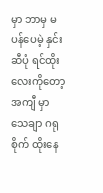မှာ ဘာမှ မပန်ပေမဲ့ နှင်းဆီပုံ ရင်ထိုးလေးကိုတော့ အကျီ မှာ သေချာ ဂရုစိုက် ထိုးနေ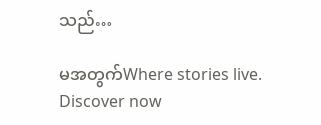သည်…

မအတွက်Where stories live. Discover now